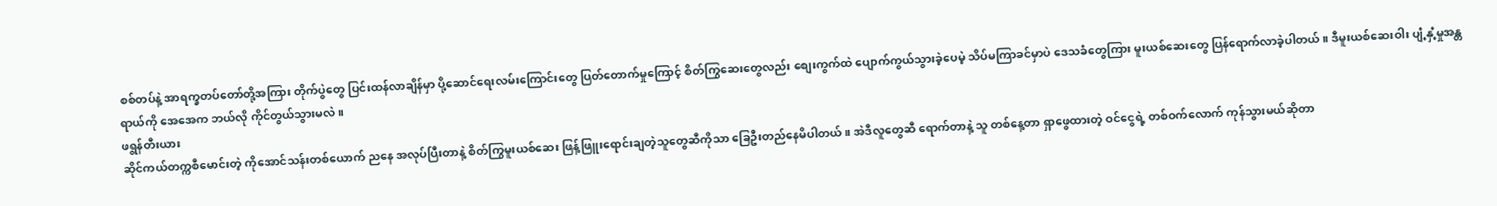စစ်တပ်နဲ့ အာရက္ခတပ်တော်တို့အကြား တိုက်ပွဲတွေ ပြင်းထန်လာချိန်မှာ ပို့ဆောင်ရေးလမ်းကြောင်းတွေ ပြတ်တောက်မှုကြောင့် စိတ်ကြွဆေးတွေလည်း စျေးကွက်ထဲ ပျောက်ကွယ်သွားခဲ့ပေမဲ့ သိပ်မကြာခင်မှာပဲ ဒေသခံတွေကြား မူးယစ်ဆေးတွေ ပြန်ရောက်လာခဲ့ပါတယ်။ ဒီမူးယစ်ဆေးဝါး ပျံ့နှံ့မှုအန္တရာယ်ကို အေအေက ဘယ်လို ကိုင်တွယ်သွားမလဲ။
ဖရွန်တီးယား
ဆိုင်ကယ်တက္ကစီမောင်းတဲ့ ကိုအောင်သန်းတစ်ယောက် ညနေ အလုပ်ပြီးတာနဲ့ စိတ်ကြွမူးယစ်ဆေး ဖြန့်ဖြူးရောင်းချတဲ့သူတွေဆီကိုသာ ခြေဦးတည်နေမိပါတယ်။ အဲဒီလူတွေဆီ ရောက်တာနဲ့ သူ တစ်နေ့တာ ရှာဖွေထားတဲ့ ဝင်ငွေရဲ့ တစ်ဝက်လောက် ကုန်သွားမယ်ဆိုတာ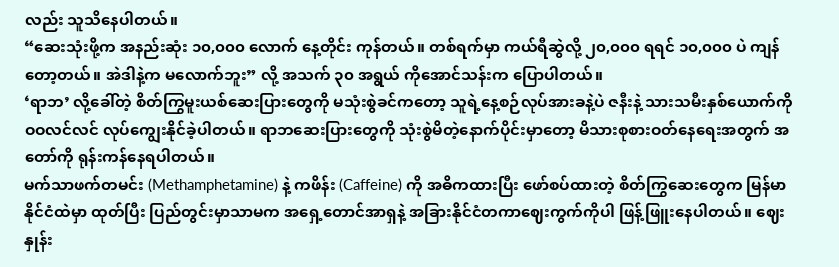လည်း သူသိနေပါတယ်။
“ဆေးသုံးဖို့က အနည်းဆုံး ၁၀,၀၀၀ လောက် နေ့တိုင်း ကုန်တယ်။ တစ်ရက်မှာ ကယ်ရီဆွဲလို့ ၂၀,၀၀၀ ရရင် ၁၀,၀၀၀ ပဲ ကျန်တော့တယ်။ အဲဒါနဲ့က မလောက်ဘူး” လို့ အသက် ၃၀ အရွယ် ကိုအောင်သန်းက ပြောပါတယ်။
‘ရာဘ’ လို့ခေါ်တဲ့ စိတ်ကြွမူးယစ်ဆေးပြားတွေကို မသုံးစွဲခင်ကတော့ သူရဲ့နေ့စဉ်လုပ်အားခနဲ့ပဲ ဇနီးနဲ့ သားသမီးနှစ်ယောက်ကို ဝဝလင်လင် လုပ်ကျွေးနိုင်ခဲ့ပါတယ်။ ရာဘဆေးပြားတွေကို သုံးစွဲမိတဲ့နောက်ပိုင်းမှာတော့ မိသားစုစားဝတ်နေရေးအတွက် အတော်ကို ရုန်းကန်နေရပါတယ်။
မက်သာဖက်တမင်း (Methamphetamine) နဲ့ ကဖိန်း (Caffeine) ကို အဓိကထားပြီး ဖော်စပ်ထားတဲ့ စိတ်ကြွဆေးတွေက မြန်မာနိုင်ငံထဲမှာ ထုတ်ပြီး ပြည်တွင်းမှာသာမက အရှေ့တောင်အာရှနဲ့ အခြားနိုင်ငံတကာဈေးကွက်ကိုပါ ဖြန့်ဖြူးနေပါတယ်။ ဈေးနှုန်း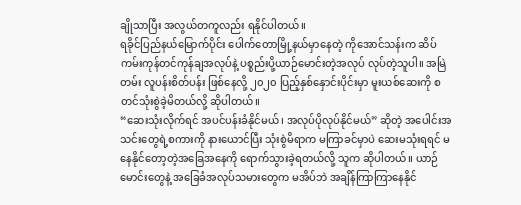ချိုသာပြီး အလွယ်တကူလည်း ရနိုင်ပါတယ်။
ရခိုင်ပြည်နယ်မြောက်ပိုင်း ပေါက်တောမြို့နယ်မှာနေတဲ့ ကိုအောင်သန်းက ဆိပ်ကမ်းကုန်တင်ကုန်ချအလုပ်နဲ့ ပစ္စည်းပို့ယာဉ်မောင်းတဲ့အလုပ် လုပ်တဲ့သူပါ။ အမြဲတမ်း လူပန်းစိတ်ပန်း ဖြစ်နေလို့ ၂၀၂၀ ပြည့်နှစ်နှောင်းပိုင်းမှာ မူးယစ်ဆေးကို စတင်သုံးစွဲခဲ့မိတယ်လို့ ဆိုပါတယ်။
“ဆေးသုံးလိုက်ရင် အပင်ပန်းခံနိုင်မယ်၊ အလုပ်ပိုလုပ်နိုင်မယ်” ဆိုတဲ့ အပေါင်းအသင်းတွေရဲ့စကားကို နားယောင်ပြီး သုံးစွဲမိရာက မကြာခင်မှာပဲ ဆေးမသုံးရရင် မနေနိုင်တော့တဲ့အခြေအနေကို ရောက်သွားခဲ့ရတယ်လို့ သူက ဆိုပါတယ်။ ယာဉ်မောင်းတွေနဲ့ အခြေခံအလုပ်သမားတွေက မအိပ်ဘဲ အချိန်ကြာကြာနေနိုင်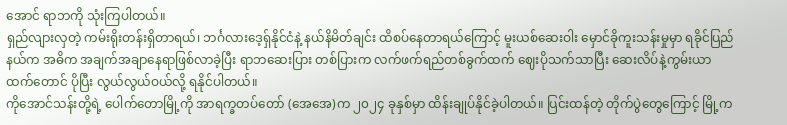အောင် ရာဘကို သုံးကြပါတယ်။
ရှည်လျားလှတဲ့ ကမ်းရိုးတန်းရှိတာရယ်၊ ဘင်္ဂလားဒေ့ရှ်နိုင်ငံနဲ့ နယ်နိမိတ်ချင်း ထိစပ်နေတာရယ်ကြောင့် မူးယစ်ဆေးဝါး မှောင်ခိုကူးသန်းမှုမှာ ရခိုင်ပြည်နယ်က အဓိက အချက်အချာနေရာဖြစ်လာခဲ့ပြီး ရာဘဆေးပြား တစ်ပြားက လက်ဖက်ရည်တစ်ခွက်ထက် ဈေးပိုသက်သာပြီး ဆေးလိပ်နဲ့ကွမ်းယာထက်တောင် ပိုပြီး လွယ်လွယ်ဝယ်လို့ ရနိုင်ပါတယ်။
ကိုအောင်သန်းတို့ရဲ့ ပေါက်တောမြို့ကို အာရက္ခတပ်တော် (အေအေ)က ၂၀၂၄ ခုနှစ်မှာ ထိန်းချုပ်နိုင်ခဲ့ပါတယ်။ ပြင်းထန်တဲ့ တိုက်ပွဲတွေကြောင့် မြို့က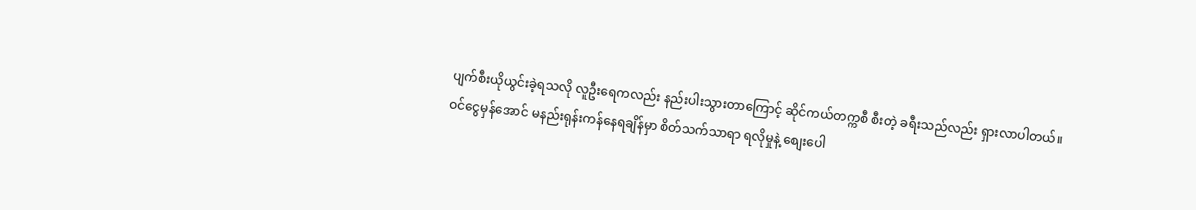ပျက်စီးယိုယွင်းခဲ့ရသလို လူဦးရေကလည်း နည်းပါးသွားတာကြောင့် ဆိုင်ကယ်တက္ကစီ စီးတဲ့ ခရီးသည်လည်း ရှားလာပါတယ်။
ဝင်ငွေမှန်အောင် မနည်းရုန်းကန်နေရချိန်မှာ စိတ်သက်သာရာ ရလိုမှုနဲ့ စျေးပေါ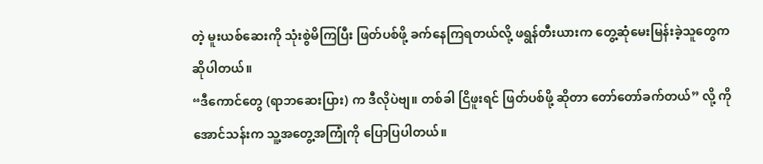တဲ့ မူးယစ်ဆေးကို သုံးစွဲမိကြပြီး ဖြတ်ပစ်ဖို့ ခက်နေကြရတယ်လို့ ဖရွန်တီးယားက တွေ့ဆုံမေးမြန်းခဲ့သူတွေက ဆိုပါတယ်။
“ဒီကောင်တွေ (ရာဘဆေးပြား) က ဒီလိုပဲဗျ။ တစ်ခါ ငြိဖူးရင် ဖြတ်ပစ်ဖို့ ဆိုတာ တော်တော်ခက်တယ်” လို့ ကိုအောင်သန်းက သူ့အတွေ့အကြုံကို ပြောပြပါတယ်။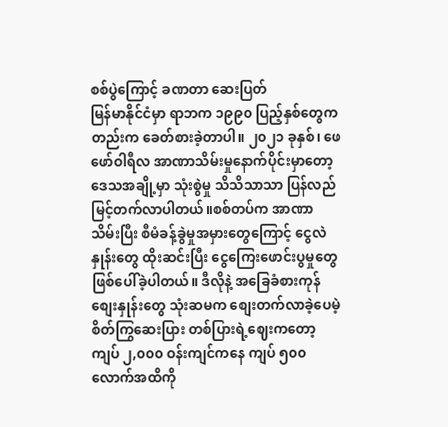စစ်ပွဲကြောင့် ခဏတာ ဆေးပြတ်
မြန်မာနိုင်ငံမှာ ရာဘက ၁၉၉၀ ပြည့်နှစ်တွေကတည်းက ခေတ်စားခဲ့တာပါ။ ၂၀၂၁ ခုနှစ်၊ ဖေဖော်ဝါရီလ အာဏာသိမ်းမှုနောက်ပိုင်းမှာတော့ ဒေသအချို့မှာ သုံးစွဲမှု သိသိသာသာ ပြန်လည်မြင့်တက်လာပါတယ်။စစ်တပ်က အာဏာသိမ်းပြီး စီမံခန့်ခွဲမှုအမှားတွေကြောင့် ငွေလဲနှုန်းတွေ ထိုးဆင်းပြီး ငွေကြေးဖောင်းပွမှုတွေ ဖြစ်ပေါ်ခဲ့ပါတယ်။ ဒီလိုနဲ့ အခြေခံစားကုန်စျေးနှုန်းတွေ သုံးဆမက စျေးတက်လာခဲ့ပေမဲ့ စိတ်ကြွဆေးပြား တစ်ပြားရဲ့ဈေးကတော့ ကျပ် ၂,၀၀၀ ဝန်းကျင်ကနေ ကျပ် ၅၀၀ လောက်အထိကို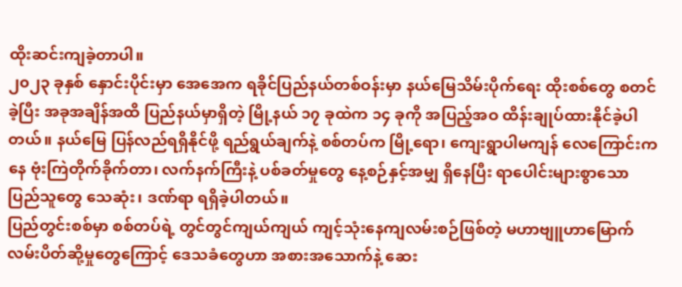ထိုးဆင်းကျခဲ့တာပါ။
၂၀၂၃ ခုနှစ် နှောင်းပိုင်းမှာ အေအေက ရခိုင်ပြည်နယ်တစ်ဝန်းမှာ နယ်မြေသိမ်းပိုက်ရေး ထိုးစစ်တွေ စတင်ခဲ့ပြီး အခုအချိန်အထိ ပြည်နယ်မှာရှိတဲ့ မြို့နယ် ၁၇ ခုထဲက ၁၄ ခုကို အပြည့်အဝ ထိန်းချုပ်ထားနိုင်ခဲ့ပါတယ်။ နယ်မြေ ပြန်လည်ရရှိနိုင်ဖို့ ရည်ရွယ်ချက်နဲ့ စစ်တပ်က မြို့ရော၊ ကျေးရွာပါမကျန် လေကြောင်းကနေ ဗုံးကြဲတိုက်ခိုက်တာ၊ လက်နက်ကြီးနဲ့ ပစ်ခတ်မှုတွေ နေ့စဉ်နှင့်အမျှ ရှိနေပြီး ရာပေါင်းများစွာသော ပြည်သူတွေ သေဆုံး၊ ဒဏ်ရာ ရရှိခဲ့ပါတယ်။
ပြည်တွင်းစစ်မှာ စစ်တပ်ရဲ့ တွင်တွင်ကျယ်ကျယ် ကျင့်သုံးနေကျလမ်းစဉ်ဖြစ်တဲ့ မဟာဗျူဟာမြောက် လမ်းပိတ်ဆို့မှုတွေကြောင့် ဒေသခံတွေဟာ အစားအသောက်နဲ့ ဆေး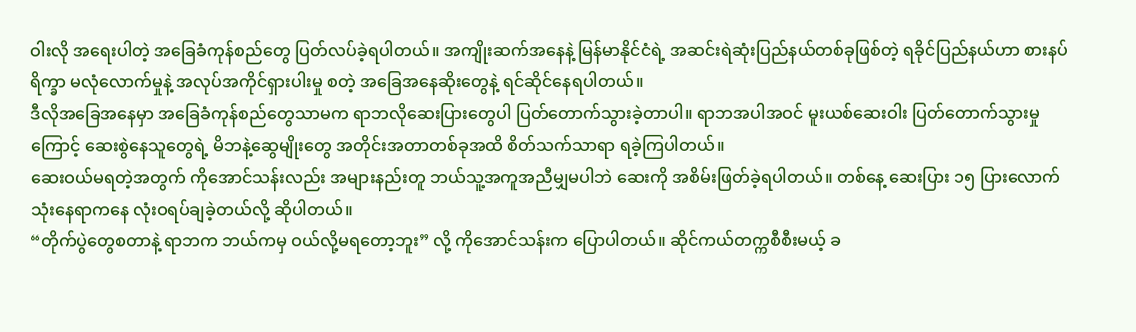ဝါးလို အရေးပါတဲ့ အခြေခံကုန်စည်တွေ ပြတ်လပ်ခဲ့ရပါတယ်။ အကျိုးဆက်အနေနဲ့ မြန်မာနိုင်ငံရဲ့ အဆင်းရဲဆုံးပြည်နယ်တစ်ခုဖြစ်တဲ့ ရခိုင်ပြည်နယ်ဟာ စားနပ်ရိက္ခာ မလုံလောက်မှုနဲ့ အလုပ်အကိုင်ရှားပါးမှု စတဲ့ အခြေအနေဆိုးတွေနဲ့ ရင်ဆိုင်နေရပါတယ်။
ဒီလိုအခြေအနေမှာ အခြေခံကုန်စည်တွေသာမက ရာဘလိုဆေးပြားတွေပါ ပြတ်တောက်သွားခဲ့တာပါ။ ရာဘအပါအဝင် မူးယစ်ဆေးဝါး ပြတ်တောက်သွားမှုကြောင့် ဆေးစွဲနေသူတွေရဲ့ မိဘနဲ့ဆွေမျိုးတွေ အတိုင်းအတာတစ်ခုအထိ စိတ်သက်သာရာ ရခဲ့ကြပါတယ်။
ဆေးဝယ်မရတဲ့အတွက် ကိုအောင်သန်းလည်း အများနည်းတူ ဘယ်သူ့အကူအညီမျှမပါဘဲ ဆေးကို အစိမ်းဖြတ်ခဲ့ရပါတယ်။ တစ်နေ့ ဆေးပြား ၁၅ ပြားလောက် သုံးနေရာကနေ လုံးဝရပ်ချခဲ့တယ်လို့ ဆိုပါတယ်။
“တိုက်ပွဲတွေစတာနဲ့ ရာဘက ဘယ်ကမှ ဝယ်လို့မရတော့ဘူး” လို့ ကိုအောင်သန်းက ပြောပါတယ်။ ဆိုင်ကယ်တက္ကစီစီးမယ့် ခ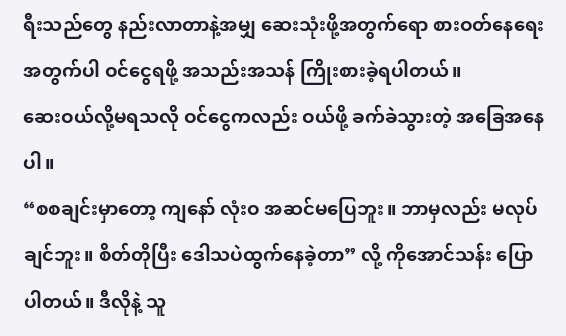ရီးသည်တွေ နည်းလာတာနဲ့အမျှ ဆေးသုံးဖို့အတွက်ရော စားဝတ်နေရေးအတွက်ပါ ဝင်ငွေရဖို့ အသည်းအသန် ကြိုးစားခဲ့ရပါတယ်။
ဆေးဝယ်လို့မရသလို ဝင်ငွေကလည်း ဝယ်ဖို့ ခက်ခဲသွားတဲ့ အခြေအနေပါ။
“စစချင်းမှာတော့ ကျနော် လုံးဝ အဆင်မပြေဘူး။ ဘာမှလည်း မလုပ်ချင်ဘူး။ စိတ်တိုပြီး ဒေါသပဲထွက်နေခဲ့တာ” လို့ ကိုအောင်သန်း ပြောပါတယ်။ ဒီလိုနဲ့ သူ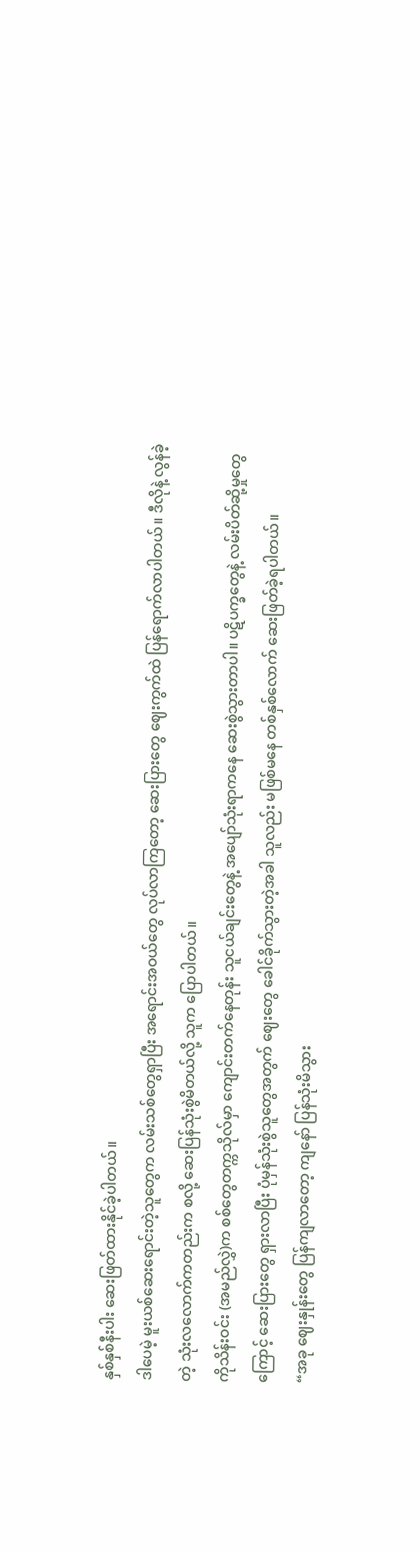နှစ်နှစ်နီးပါး ဆေးဖြတ်ထားနိုင်ခဲ့ပါတယ်။
ဒါပေမဲ့ မူးယစ်ဆေးရောင်းတဲ့သူတွေက လမ်းသစ်တွေရှာပြီး အရောင်းအဝယ်တွေ လုပ်လာကြတော့ ဆေးပြားတွေ ဈေးကွက်ထဲ ပြန်ရောက်လာပါတယ်။ ဒီလိုနဲ့ လွန်ခဲ့တဲ့ သုံးလလောက်ကတည်းက စလို့ ဆေးပြန်သုံးစွဲမိတယ်လို့ သူက ပြောပါတယ်။
ကိုသိန်းဝင်း (အမည်လွှဲ)က စစ်တွေတက္ကသိုလ်မှာ ကျောင်းတက်နေတုန်း သူငယ်ချင်းတွေနဲ့ အပျော်သုံးရာကနေ ဆေးစွဲသွားတာပါ။ ပဋိပက္ခတွေနဲ့ လမ်းပိတ်ဆို့မှုတွေကြောင့် ဆေးပြားတွေ ရှားလာပြီး ပုံမှန်သုံးစွဲသူတွေအတွက် ဈေးတွေ ခေါင်ခိုက်သွားတဲ့အခါ သူလည်း မဖြစ်မနေ တစ်နှစ်လောက် ဆေးဖြတ်ခဲ့ရပါတယ်။
“အခု ဈေးနှုန်းတွေ ပြန်ကျလာတော့ ကျနော် ပြန်သုံးမိသွား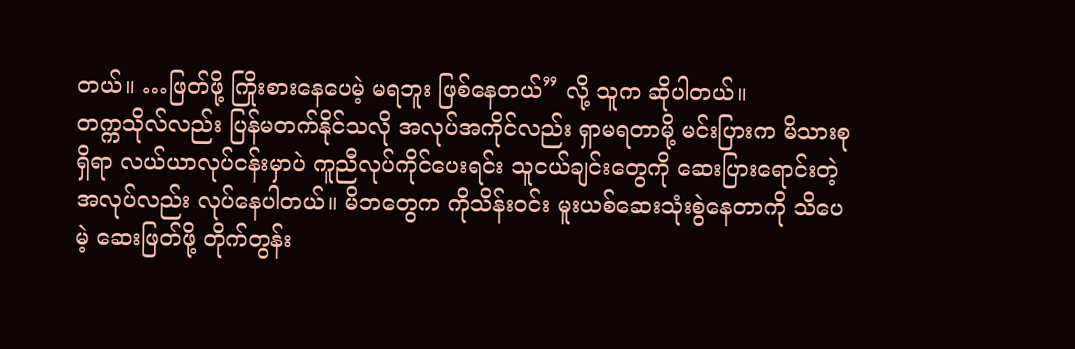တယ်။ …ဖြတ်ဖို့ ကြိုးစားနေပေမဲ့ မရဘူး ဖြစ်နေတယ်” လို့ သူက ဆိုပါတယ်။
တက္ကသိုလ်လည်း ပြန်မတက်နိုင်သလို အလုပ်အကိုင်လည်း ရှာမရတာမို့ မင်းပြားက မိသားစုရှိရာ လယ်ယာလုပ်ငန်းမှာပဲ ကူညီလုပ်ကိုင်ပေးရင်း သူငယ်ချင်းတွေကို ဆေးပြားရောင်းတဲ့ အလုပ်လည်း လုပ်နေပါတယ်။ မိဘတွေက ကိုသိန်းဝင်း မူးယစ်ဆေးသုံးစွဲနေတာကို သိပေမဲ့ ဆေးဖြတ်ဖို့ တိုက်တွန်း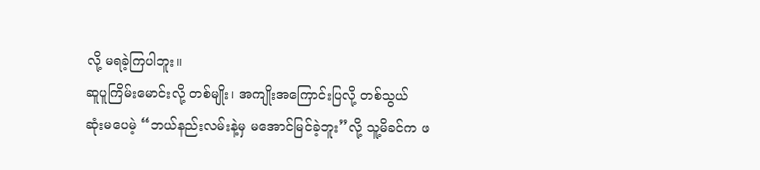လို့ မရခဲ့ကြပါဘူး။
ဆူပူကြိမ်းမောင်းလို့ တစ်မျိုး၊ အကျိုးအကြောင်းပြလို့ တစ်သွယ် ဆုံးမပေမဲ့ “ဘယ်နည်းလမ်းနဲ့မှ မအောင်မြင်ခဲ့ဘူး”လို့ သူ့မိခင်က ဖ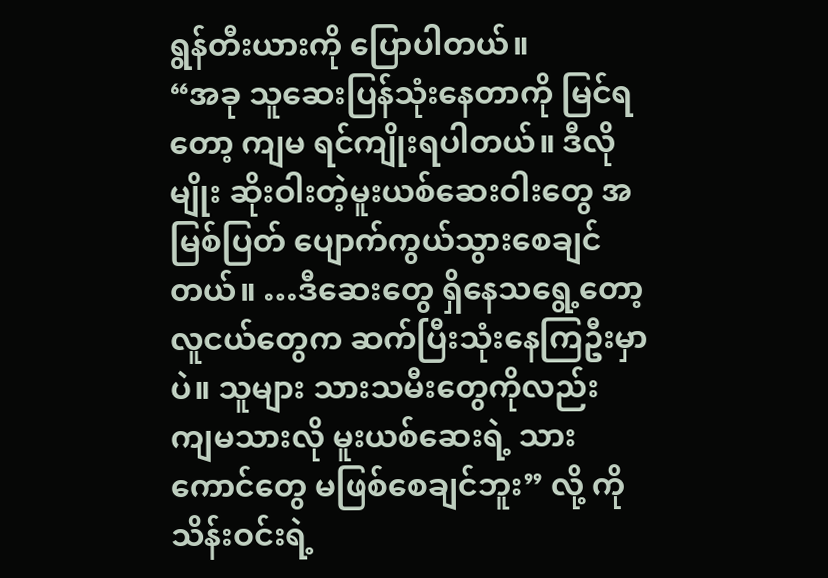ရွန်တီးယားကို ပြောပါတယ်။
“အခု သူဆေးပြန်သုံးနေတာကို မြင်ရတော့ ကျမ ရင်ကျိုးရပါတယ်။ ဒီလိုမျိုး ဆိုးဝါးတဲ့မူးယစ်ဆေးဝါးတွေ အမြစ်ပြတ် ပျောက်ကွယ်သွားစေချင်တယ်။ …ဒီဆေးတွေ ရှိနေသရွေ့တော့ လူငယ်တွေက ဆက်ပြီးသုံးနေကြဦးမှာပဲ။ သူများ သားသမီးတွေကိုလည်း ကျမသားလို မူးယစ်ဆေးရဲ့ သားကောင်တွေ မဖြစ်စေချင်ဘူး” လို့ ကိုသိန်းဝင်းရဲ့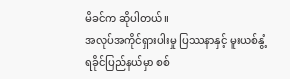မိခင်က ဆိုပါတယ်။
အလုပ်အကိုင်ရှားပါးမှု ပြဿနာနှင့် မူးယစ်နွံ့
ရခိုင်ပြည်နယ်မှာ စစ်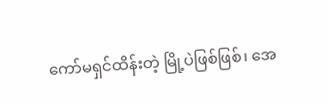ကော်မရှင်ထိန်းတဲ့ မြို့ပဲဖြစ်ဖြစ်၊ အေ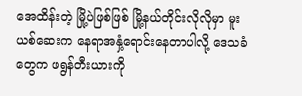အေထိန်းတဲ့ မြို့ပဲဖြစ်ဖြစ် မြို့နယ်တိုင်းလိုလိုမှာ မူးယစ်ဆေးက နေရာအနှံ့ရောင်းနေတာပါလို့ ဒေသခံတွေက ဖရွန်တီးယားကို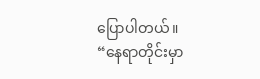ပြောပါတယ်။
“နေရာတိုင်းမှာ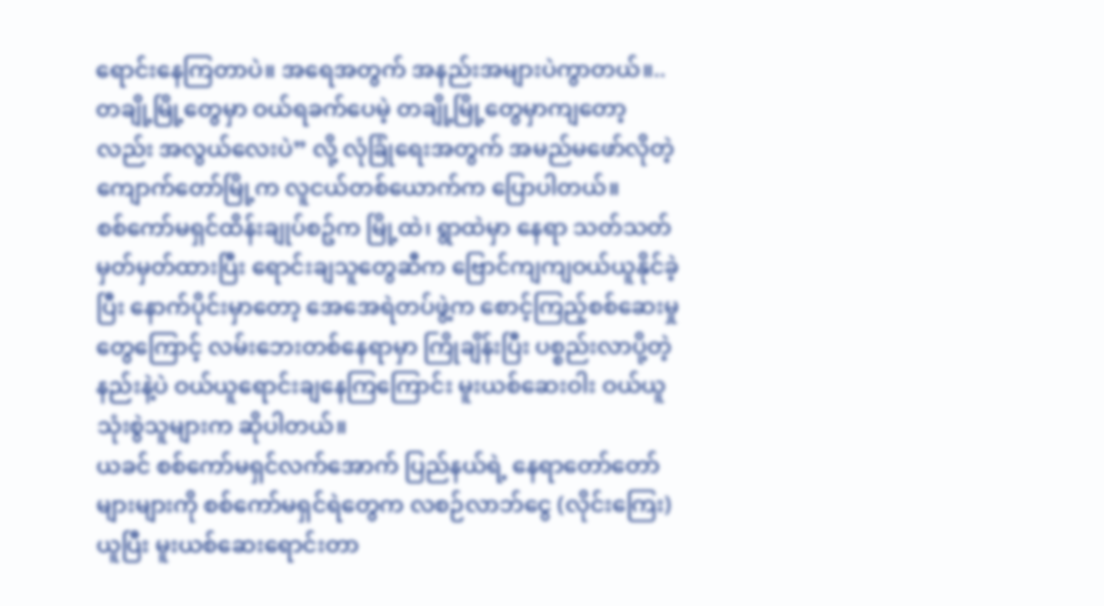ရောင်းနေကြတာပဲ။ အရေအတွက် အနည်းအများပဲကွာတယ်။..တချို့မြို့တွေမှာ ဝယ်ရခက်ပေမဲ့ တချို့မြို့တွေမှာကျတော့လည်း အလွယ်လေးပဲ” လို့ လုံခြုံရေးအတွက် အမည်မဖော်လိုတဲ့ ကျောက်တော်မြို့က လူငယ်တစ်ယောက်က ပြောပါတယ်။
စစ်ကော်မရှင်ထိန်းချုပ်စဥ်က မြို့ထဲ၊ ရွာထဲမှာ နေရာ သတ်သတ်မှတ်မှတ်ထားပြီး ရောင်းချသူတွေဆီက ဗြောင်ကျကျဝယ်ယူနိုင်ခဲ့ပြီး နောက်ပိုင်းမှာတော့ အေအေရဲတပ်ဖွဲ့က စောင့်ကြည့်စစ်ဆေးမှုတွေကြောင့် လမ်းဘေးတစ်နေရာမှာ ကြိုချိန်းပြီး ပစ္စည်းလာပို့တဲ့နည်းနဲ့ပဲ ဝယ်ယူရောင်းချနေကြကြောင်း မူးယစ်ဆေးဝါး ဝယ်ယူသုံးစွဲသူများက ဆိုပါတယ်။
ယခင် စစ်ကော်မရှင်လက်အောက် ပြည်နယ်ရဲ့ နေရာတော်တော်များများကို စစ်ကော်မရှင်ရဲတွေက လစဉ်လာဘ်ငွေ (လိုင်းကြေး) ယူပြီး မူးယစ်ဆေးရောင်းတာ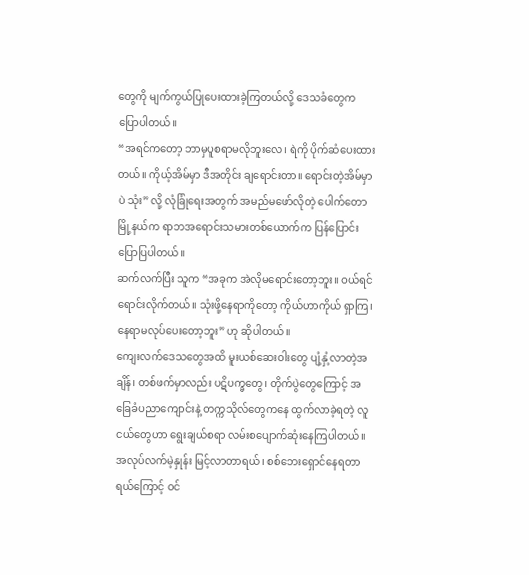တွေကို မျက်ကွယ်ပြုပေးထားခဲ့ကြတယ်လို့ ဒေသခံတွေက ပြောပါတယ်။
“အရင်ကတော့ ဘာမှပူစရာမလိုဘူးလေ၊ ရဲကို ပိုက်ဆံပေးထားတယ်။ ကိုယ့်အိမ်မှာ ဒီအတိုင်း ချရောင်းတာ။ ရောင်းတဲ့အိမ်မှာပဲ သုံး” လို့ လုံခြုံရေးအတွက် အမည်မဖော်လိုတဲ့ ပေါက်တောမြို့နယ်က ရာဘအရောင်းသမားတစ်ယောက်က ပြန်ပြောင်း ပြောပြပါတယ်။
ဆက်လက်ပြီး သူက “အခုက အဲလိုမရောင်းတော့ဘူး။ ဝယ်ရင် ရောင်းလိုက်တယ်။ သုံးဖို့နေရာကိုတော့ ကိုယ်ဟာကိုယ် ရှာကြ၊ နေရာမလုပ်ပေးတော့ဘူး” ဟု ဆိုပါတယ်။
ကျေးလက်ဒေသတွေအထိ မူးယစ်ဆေးဝါးတွေ ပျံ့နှံ့လာတဲ့အချိန်၊ တစ်ဖက်မှာလည်း ပဋိပက္ခတွေ၊ တိုက်ပွဲတွေကြောင့် အခြေခံပညာကျောင်းနဲ့ တက္ကသိုလ်တွေကနေ ထွက်လာခဲ့ရတဲ့ လူငယ်တွေဟာ ရွေးချယ်စရာ လမ်းစပျောက်ဆုံးနေကြပါတယ်။
အလုပ်လက်မဲ့နှုန်း မြင့်လာတာရယ်၊ စစ်ဘေးရှောင်နေရတာရယ်ကြောင့် ဝင်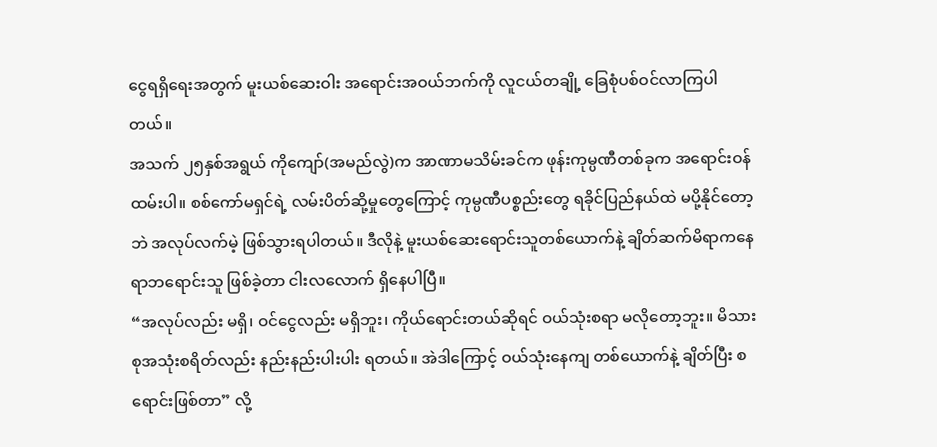ငွေရရှိရေးအတွက် မူးယစ်ဆေးဝါး အရောင်းအဝယ်ဘက်ကို လူငယ်တချို့ ခြေစုံပစ်ဝင်လာကြပါတယ်။
အသက် ၂၅နှစ်အရွယ် ကိုကျော်(အမည်လွဲ)က အာဏာမသိမ်းခင်က ဖုန်းကုမ္ပဏီတစ်ခုက အရောင်းဝန်ထမ်းပါ။ စစ်ကော်မရှင်ရဲ့ လမ်းပိတ်ဆို့မှုတွေကြောင့် ကုမ္ပဏီပစ္စည်းတွေ ရခိုင်ပြည်နယ်ထဲ မပို့နိုင်တော့ဘဲ အလုပ်လက်မဲ့ ဖြစ်သွားရပါတယ်။ ဒီလိုနဲ့ မူးယစ်ဆေးရောင်းသူတစ်ယောက်နဲ့ ချိတ်ဆက်မိရာကနေ ရာဘရောင်းသူ ဖြစ်ခဲ့တာ ငါးလလောက် ရှိနေပါပြီ။
“အလုပ်လည်း မရှိ၊ ဝင်ငွေလည်း မရှိဘူး၊ ကိုယ်ရောင်းတယ်ဆိုရင် ဝယ်သုံးစရာ မလိုတော့ဘူး။ မိသားစုအသုံးစရိတ်လည်း နည်းနည်းပါးပါး ရတယ်။ အဲဒါကြောင့် ဝယ်သုံးနေကျ တစ်ယောက်နဲ့ ချိတ်ပြီး စရောင်းဖြစ်တာ” လို့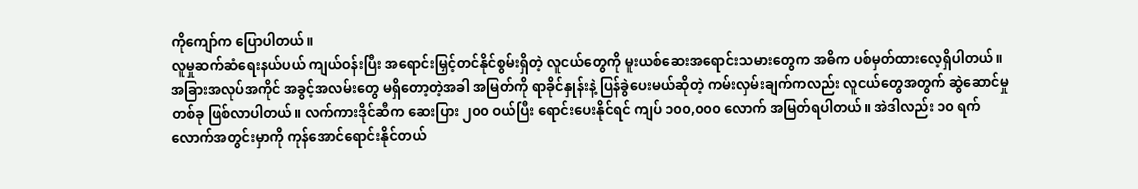ကိုကျော်က ပြောပါတယ်။
လူမှုဆက်ဆံရေးနယ်ပယ် ကျယ်ဝန်းပြီး အရောင်းမြှင့်တင်နိုင်စွမ်းရှိတဲ့ လူငယ်တွေကို မူးယစ်ဆေးအရောင်းသမားတွေက အဓိက ပစ်မှတ်ထားလေ့ရှိပါတယ်။
အခြားအလုပ်အကိုင် အခွင့်အလမ်းတွေ မရှိတော့တဲ့အခါ အမြတ်ကို ရာခိုင်နှုန်းနဲ့ ပြန်ခွဲပေးမယ်ဆိုတဲ့ ကမ်းလှမ်းချက်ကလည်း လူငယ်တွေအတွက် ဆွဲဆောင်မှုတစ်ခု ဖြစ်လာပါတယ်။ လက်ကားဒိုင်ဆီက ဆေးပြား ၂၀၀ ဝယ်ပြီး ရောင်းပေးနိုင်ရင် ကျပ် ၁၀၀,၀၀၀ လောက် အမြတ်ရပါတယ်။ အဲဒါလည်း ၁၀ ရက်လောက်အတွင်းမှာကို ကုန်အောင်ရောင်းနိုင်တယ်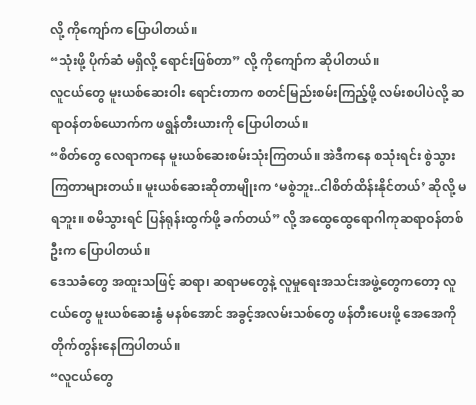လို့ ကိုကျော်က ပြောပါတယ်။
“သုံးဖို့ ပိုက်ဆံ မရှိလို့ ရောင်းဖြစ်တာ” လို့ ကိုကျော်က ဆိုပါတယ်။
လူငယ်တွေ မူးယစ်ဆေးဝါး ရောင်းတာက စတင်မြည်းစမ်းကြည့်ဖို့ လမ်းစပါပဲလို့ ဆရာဝန်တစ်ယောက်က ဖရွန်တီးယားကို ပြောပါတယ်။
“စိတ်တွေ လေရာကနေ မူးယစ်ဆေးစမ်းသုံးကြတယ်။ အဲဒီကနေ စသုံးရင်း စွဲသွားကြတာများတယ်။ မူးယစ်ဆေးဆိုတာမျိုးက ‘မစွဲဘူး..ငါစိတ်ထိန်းနိုင်တယ်’ ဆိုလို့ မရဘူး။ စမိသွားရင် ပြန်ရုန်းထွက်ဖို့ ခက်တယ်” လို့ အထွေထွေရောဂါကုဆရာဝန်တစ်ဦးက ပြောပါတယ်။
ဒေသခံတွေ အထူးသဖြင့် ဆရာ၊ ဆရာမတွေနဲ့ လူမှုရေးအသင်းအဖွဲ့တွေကတော့ လူငယ်တွေ မူးယစ်ဆေးနွံ မနစ်အောင် အခွင့်အလမ်းသစ်တွေ ဖန်တီးပေးဖို့ အေအေကို တိုက်တွန်းနေကြပါတယ်။
“လူငယ်တွေ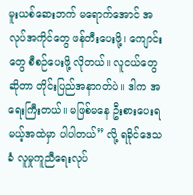မူးယစ်ဆေးဘက် မရောက်အောင် အလုပ်အကိုင်တွေ ဖန်တီးပေးဖို့၊ ကျောင်းတွေ စီစဉ်ပေးဖို့ လိုတယ်။ လူငယ်တွေဆိုတာ တိုင်းပြည်အနာဂတ်ပဲ။ ဒါက အရေးကြီးတယ်။ မဖြစ်မနေ ဦးစားပေးရမယ့်အထဲမှာ ပါပါတယ်” လို့ ရခိုင်ဒေသခံ လူမှုကူညီရေးလုပ်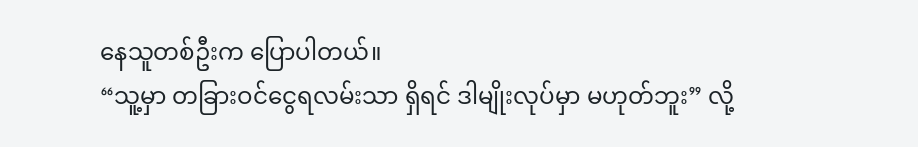နေသူတစ်ဦးက ပြောပါတယ်။
“သူ့မှာ တခြားဝင်ငွေရလမ်းသာ ရှိရင် ဒါမျိုးလုပ်မှာ မဟုတ်ဘူး” လို့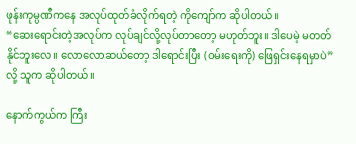ဖုန်းကုမ္ပဏီကနေ အလုပ်ထုတ်ခံလိုက်ရတဲ့ ကိုကျော်က ဆိုပါတယ်။
“ဆေးရောင်းတဲ့အလုပ်က လုပ်ချင်လို့လုပ်တာတော့ မဟုတ်ဘူး။ ဒါပေမဲ့ မတတ်နိုင်ဘူးလေ။ လောလောဆယ်တော့ ဒါရောင်းပြီး (ဝမ်းရေးကို) ဖြေရှင်းနေရမှာပဲ” လို့ သူက ဆိုပါတယ်။

နောက်ကွယ်က ကြီး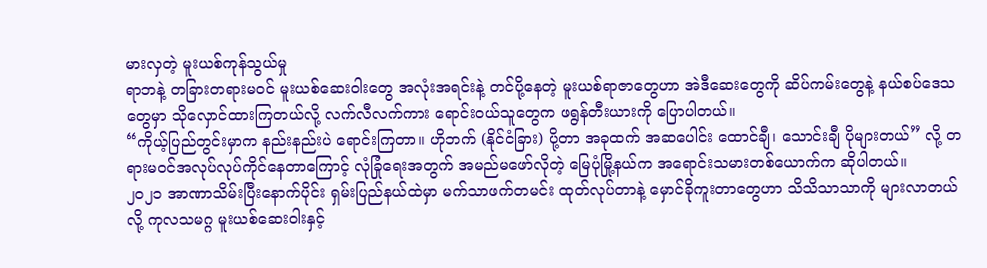မားလှတဲ့ မူးယစ်ကုန်သွယ်မှု
ရာဘနဲ့ တခြားတရားမဝင် မူးယစ်ဆေးဝါးတွေ အလုံးအရင်းနဲ့ တင်ပို့နေတဲ့ မူးယစ်ရာဇာတွေဟာ အဲဒီဆေးတွေကို ဆိပ်ကမ်းတွေနဲ့ နယ်စပ်ဒေသတွေမှာ သိုလှောင်ထားကြတယ်လို့ လက်လီလက်ကား ရောင်းဝယ်သူတွေက ဖရွန်တီးယားကို ပြောပါတယ်။
“ကိုယ့်ပြည်တွင်းမှာက နည်းနည်းပဲ ရောင်းကြတာ။ ဟိုဘက် (နိုင်ငံခြား) ပို့တာ အခုထက် အဆပေါင်း ထောင်ချီ၊ သောင်းချီ ပိုများတယ်” လို့ တရားမဝင်အလုပ်လုပ်ကိုင်နေတာကြောင့် လုံခြုံရေးအတွက် အမည်မဖော်လိုတဲ့ မြေပုံမြို့နယ်က အရောင်းသမားတစ်ယောက်က ဆိုပါတယ်။
၂၀၂၁ အာဏာသိမ်းပြီးနောက်ပိုင်း ရှမ်းပြည်နယ်ထဲမှာ မက်သာဖက်တမင်း ထုတ်လုပ်တာနဲ့ မှောင်ခိုကူးတာတွေဟာ သိသိသာသာကို များလာတယ်လို့ ကုလသမဂ္ဂ မူးယစ်ဆေးဝါးနှင့်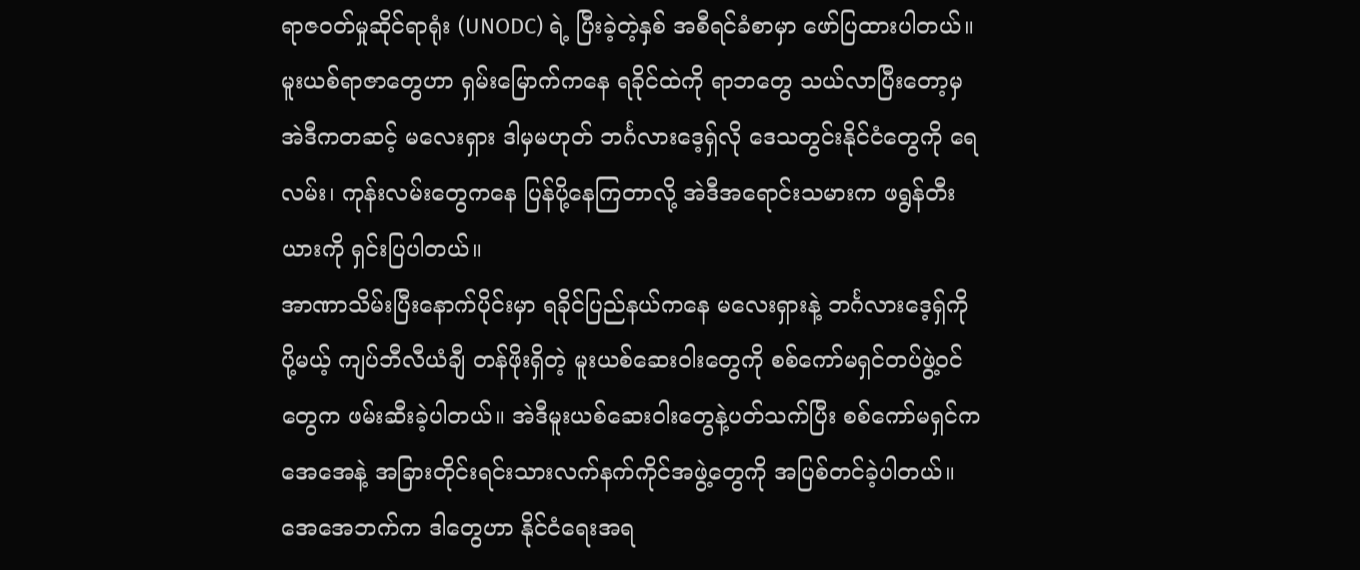ရာဇဝတ်မှုဆိုင်ရာရုံး (UNODC) ရဲ့ ပြီးခဲ့တဲ့နှစ် အစီရင်ခံစာမှာ ဖော်ပြထားပါတယ်။
မူးယစ်ရာဇာတွေဟာ ရှမ်းမြောက်ကနေ ရခိုင်ထဲကို ရာဘတွေ သယ်လာပြီးတော့မှ အဲဒီကတဆင့် မလေးရှား ဒါမှမဟုတ် ဘင်္ဂလားဒေ့ရှ်လို ဒေသတွင်းနိုင်ငံတွေကို ရေလမ်း၊ ကုန်းလမ်းတွေကနေ ပြန်ပို့နေကြတာလို့ အဲဒီအရောင်းသမားက ဖရွန်တီးယားကို ရှင်းပြပါတယ်။
အာဏာသိမ်းပြီးနောက်ပိုင်းမှာ ရခိုင်ပြည်နယ်ကနေ မလေးရှားနဲ့ ဘင်္ဂလားဒေ့ရှ်ကို ပို့မယ့် ကျပ်ဘီလီယံချီ တန်ဖိုးရှိတဲ့ မူးယစ်ဆေးဝါးတွေကို စစ်ကော်မရှင်တပ်ဖွဲ့ဝင်တွေက ဖမ်းဆီးခဲ့ပါတယ်။ အဲဒီမူးယစ်ဆေးဝါးတွေနဲ့ပတ်သက်ပြီး စစ်ကော်မရှင်က အေအေနဲ့ အခြားတိုင်းရင်းသားလက်နက်ကိုင်အဖွဲ့တွေကို အပြစ်တင်ခဲ့ပါတယ်။
အေအေဘက်က ဒါတွေဟာ နိုင်ငံရေးအရ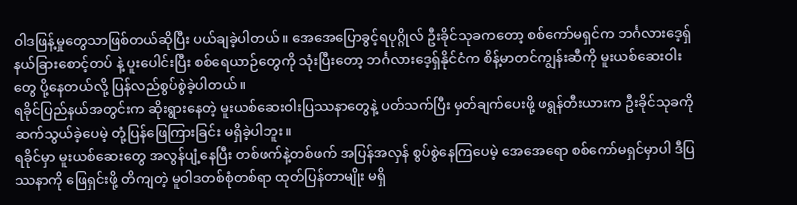ဝါဒဖြန့်မှုတွေသာဖြစ်တယ်ဆိုပြီး ပယ်ချခဲ့ပါတယ်။ အေအေပြောခွင့်ရပုဂ္ဂိုလ် ဦးခိုင်သုခကတော့ စစ်ကော်မရှင်က ဘင်္ဂလားဒေ့ရှ် နယ်ခြားစောင့်တပ် နဲ့ ပူးပေါင်းပြီး စစ်ရေယာဉ်တွေကို သုံးပြီးတော့ ဘင်္ဂလားဒေ့ရှ်နိုင်ငံက စိန့်မာတင်ကျွန်းဆီကို မူးယစ်ဆေးဝါးတွေ ပို့နေတယ်လို့ ပြန်လည်စွပ်စွဲခဲ့ပါတယ်။
ရခိုင်ပြည်နယ်အတွင်းက ဆိုးရွားနေတဲ့ မူးယစ်ဆေးဝါးပြဿနာတွေနဲ့ ပတ်သက်ပြီး မှတ်ချက်ပေးဖို့ ဖရွန်တီးယားက ဦးခိုင်သုခကို ဆက်သွယ်ခဲ့ပေမဲ့ တုံ့ပြန်ဖြေကြားခြင်း မရှိခဲ့ပါဘူး။
ရခိုင်မှာ မူးယစ်ဆေးတွေ အလွန်ပျံ့နေပြီး တစ်ဖက်နဲ့တစ်ဖက် အပြန်အလှန် စွပ်စွဲနေကြပေမဲ့ အေအေရော စစ်ကော်မရှင်မှာပါ ဒီပြဿနာကို ဖြေရှင်းဖို့ တိကျတဲ့ မူဝါဒတစ်စုံတစ်ရာ ထုတ်ပြန်တာမျိုး မရှိ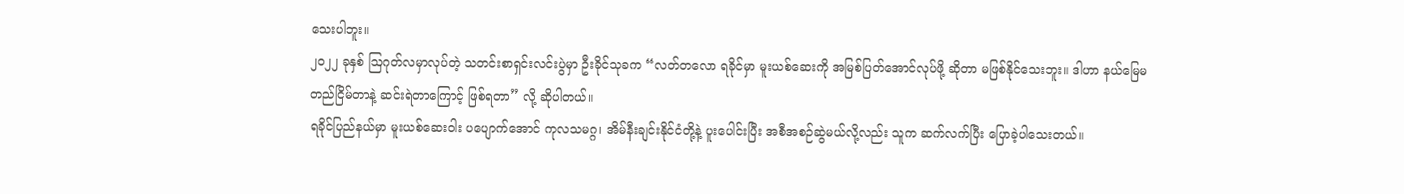သေးပါဘူး။
၂၀၂၂ ခုနှစ် ဩဂုတ်လမှာလုပ်တဲ့ သတင်းစာရှင်းလင်းပွဲမှာ ဦးခိုင်သုခက “လတ်တလော ရခိုင်မှာ မူးယစ်ဆေးကို အမြစ်ပြတ်အောင်လုပ်ဖို့ ဆိုတာ မဖြစ်နိုင်သေးဘူး။ ဒါဟာ နယ်မြေမတည်ငြိမ်တာနဲ့ ဆင်းရဲတာကြောင့် ဖြစ်ရတာ” လို့ ဆိုပါတယ်။
ရခိုင်ပြည်နယ်မှာ မူးယစ်ဆေးဝါး ပပျောက်အောင် ကုလသမဂ္ဂ၊ အိမ်နီးချင်းနိုင်ငံတို့နဲ့ ပူးပေါင်းပြီး အစီအစဉ်ဆွဲမယ်လို့လည်း သူက ဆက်လက်ပြီး ပြောခဲ့ပါသေးတယ်။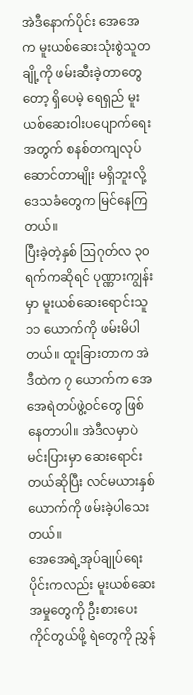အဲဒီနောက်ပိုင်း အေအေက မူးယစ်ဆေးသုံးစွဲသူတချို့ကို ဖမ်းဆီးခဲ့တာတွေတော့ ရှိပေမဲ့ ရေရှည် မူးယစ်ဆေးဝါးပပျောက်ရေးအတွက် စနစ်တကျလုပ်ဆောင်တာမျိုး မရှိဘူးလို့ ဒေသခံတွေက မြင်နေကြတယ်။
ပြီးခဲ့တဲ့နှစ် ဩဂုတ်လ ၃၀ ရက်ကဆိုရင် ပုဏ္ဏားကျွန်းမှာ မူးယစ်ဆေးရောင်းသူ ၁၁ ယောက်ကို ဖမ်းမိပါတယ်။ ထူးခြားတာက အဲဒီထဲက ၇ ယောက်က အေအေရဲတပ်ဖွဲ့ဝင်တွေ ဖြစ်နေတာပါ။ အဲဒီလမှာပဲ မင်းပြားမှာ ဆေးရောင်းတယ်ဆိုပြီး လင်မယားနှစ်ယောက်ကို ဖမ်းခဲ့ပါသေးတယ်။
အေအေရဲ့အုပ်ချုပ်ရေးပိုင်းကလည်း မူးယစ်ဆေးအမှုတွေကို ဦးစားပေးကိုင်တွယ်ဖို့ ရဲတွေကို ညွှန်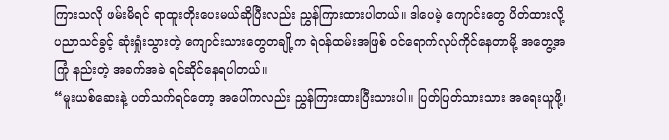ကြားသလို ဖမ်းမိရင် ရာထူးတိုးပေးမယ်ဆိုပြီးလည်း ညွှန်ကြားထားပါတယ်။ ဒါပေမဲ့ ကျောင်းတွေ ပိတ်ထားလို့ ပညာသင်ခွင့် ဆုံးရှုံးသွားတဲ့ ကျောင်းသားတွေတချို့က ရဲဝန်ထမ်းအဖြစ် ဝင်ရောက်လုပ်ကိုင်နေတာမို့ အတွေ့အကြုံ နည်းတဲ့ အခက်အခဲ ရင်ဆိုင်နေရပါတယ်။
“မူးယစ်ဆေးနဲ့ ပတ်သက်ရင်တော့ အပေါ်ကလည်း ညွှန်ကြားထားပြီးသားပါ။ ပြတ်ပြတ်သားသား အရေးယူဖို့၊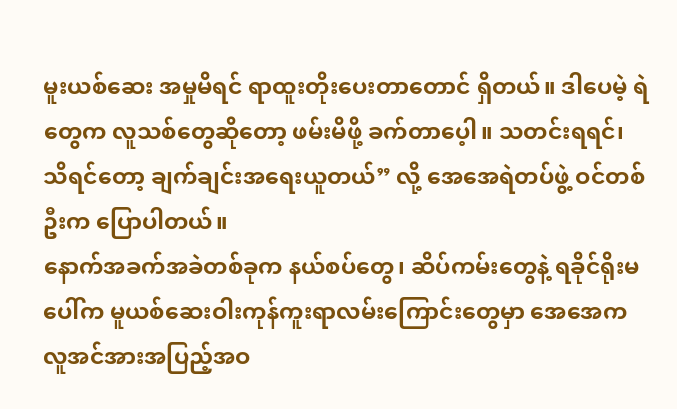မူးယစ်ဆေး အမှုမိရင် ရာထူးတိုးပေးတာတောင် ရှိတယ်။ ဒါပေမဲ့ ရဲတွေက လူသစ်တွေဆိုတော့ ဖမ်းမိဖို့ ခက်တာပေ့ါ။ သတင်းရရင်၊ သိရင်တော့ ချက်ချင်းအရေးယူတယ်” လို့ အေအေရဲတပ်ဖွဲ့ ဝင်တစ်ဦးက ပြောပါတယ်။
နောက်အခက်အခဲတစ်ခုက နယ်စပ်တွေ၊ ဆိပ်ကမ်းတွေနဲ့ ရခိုင်ရိုးမပေါ်က မူယစ်ဆေးဝါးကုန်ကူးရာလမ်းကြောင်းတွေမှာ အေအေက လူအင်အားအပြည့်အဝ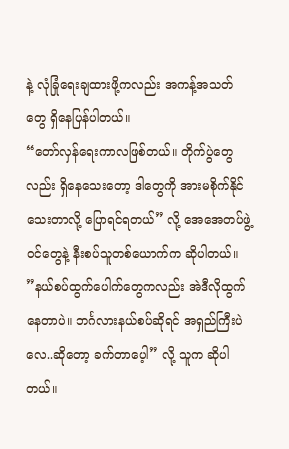နဲ့ လုံခြုံရေးချထားဖို့ကလည်း အကန့်အသတ်တွေ ရှိနေပြန်ပါတယ်။
“တော်လှန်ရေးကာလဖြစ်တယ်။ တိုက်ပွဲတွေလည်း ရှိနေသေးတော့ ဒါတွေကို အားမစိုက်နိုင်သေးတာလို့ ပြောရင်ရတယ်” လို့ အေအေတပ်ဖွဲ့ဝင်တွေနဲ့ နီးစပ်သူတစ်ယောက်က ဆိုပါတယ်။
”နယ်စပ်ထွက်ပေါက်တွေကလည်း အဲဒီလိုထွက်နေတာပဲ။ ဘင်္ဂလားနယ်စပ်ဆိုရင် အရှည်ကြီးပဲလေ..ဆိုတော့ ခက်တာပေ့ါ” လို့ သူက ဆိုပါတယ်။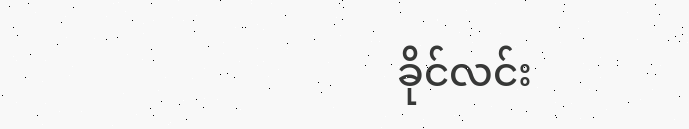ခိုင်လင်း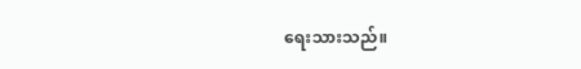ရေးသားသည်။